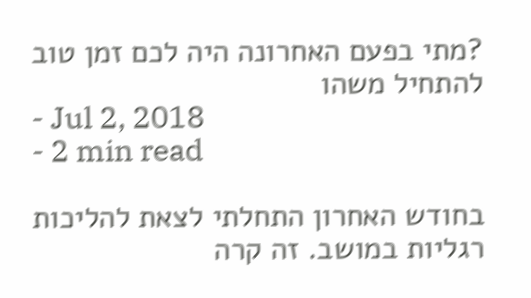?מתי בפעם האחרונה היה לכם זמן טוב להתחיל משהו
- Jul 2, 2018
- 2 min read

בחודש האחרון התחלתי לצאת להליכות רגליות במושב. זה קרה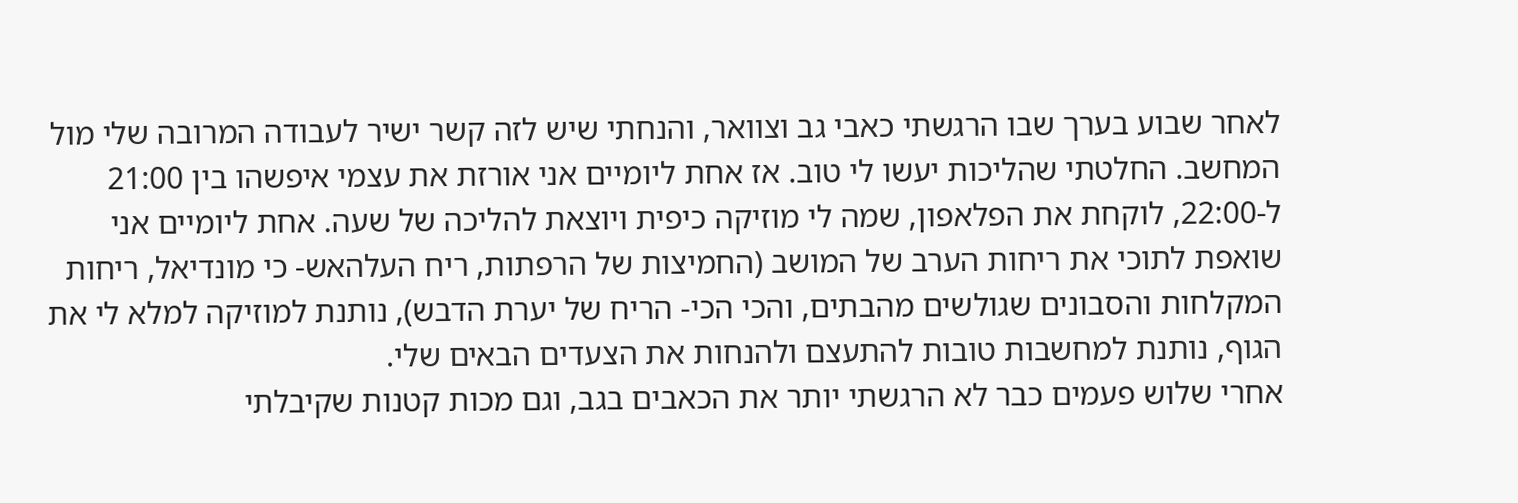לאחר שבוע בערך שבו הרגשתי כאבי גב וצוואר, והנחתי שיש לזה קשר ישיר לעבודה המרובה שלי מול המחשב. החלטתי שהליכות יעשו לי טוב. אז אחת ליומיים אני אורזת את עצמי איפשהו בין 21:00 ל-22:00, לוקחת את הפלאפון, שמה לי מוזיקה כיפית ויוצאת להליכה של שעה. אחת ליומיים אני שואפת לתוכי את ריחות הערב של המושב (החמיצות של הרפתות, ריח העלהאש- כי מונדיאל, ריחות המקלחות והסבונים שגולשים מהבתים, והכי הכי- הריח של יערת הדבש), נותנת למוזיקה למלא לי את הגוף, נותנת למחשבות טובות להתעצם ולהנחות את הצעדים הבאים שלי.
אחרי שלוש פעמים כבר לא הרגשתי יותר את הכאבים בגב, וגם מכות קטנות שקיבלתי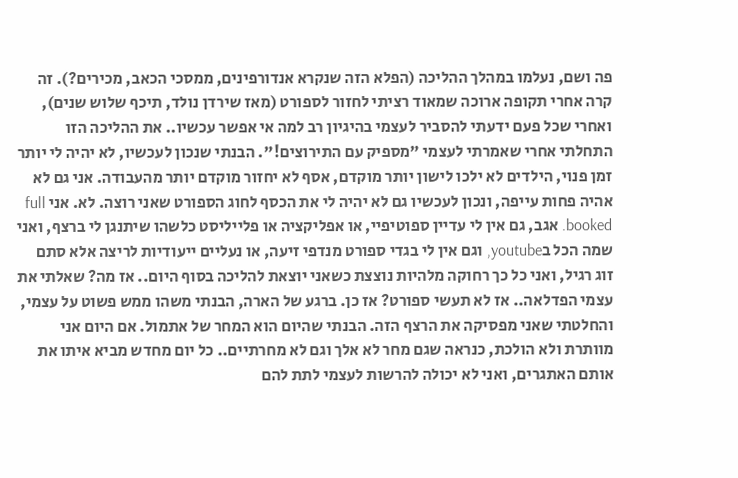פה ושם, נעלמו במהלך ההליכה (הפלא הזה שנקרא אנדורפינים, ממסכי הכאב, מכירים?). זה קרה אחרי תקופה ארוכה שמאוד רציתי לחזור לספורט (מאז שירדן נולד, תיכף שלוש שנים), ואחרי שכל פעם ידעתי להסביר לעצמי בהיגיון רב למה אי אפשר עכשיו.. את ההליכה הזו התחלתי אחרי שאמרתי לעצמי "מספיק עם התירוצים!". הבנתי שנכון לעכשיו, לא יהיה לי יותר זמן פנוי, הילדים לא ילכו לישון יותר מוקדם, אסף לא יחזור מוקדם יותר מהעבודה. אני גם לא אהיה פחות עייפה, ונכון לעכשיו גם לא יהיה לי את הכסף לחוג הספורט שאני רוצה. לא. אני full booked. אגב, גם אין לי עדיין ספוטיפיי, או אפליקציה או פלייליסט כלשהו שיתנגן לי ברצף, ואני שמה הכל בyoutube, וגם אין לי בגדי ספורט מנדפי זיעה, או נעליים ייעודיות לריצה אלא סתם זוג רגיל, ואני כל כך רחוקה מלהיות נוצצת כשאני יוצאת להליכה בסוף היום.. אז מה? שאלתי את עצמי הפדלאה.. אז לא תעשי ספורט? אז כן. ברגע של הארה, הבנתי משהו ממש פשוט על עצמי, והחלטתי שאני מפסיקה את הרצף הזה. הבנתי שהיום הוא המחר של אתמול. אם היום אני מוותרת ולא הולכת, כנראה שגם מחר לא אלך וגם לא מחרתיים.. כל יום מחדש מביא איתו את אותם האתגרים, ואני לא יכולה להרשות לעצמי לתת להם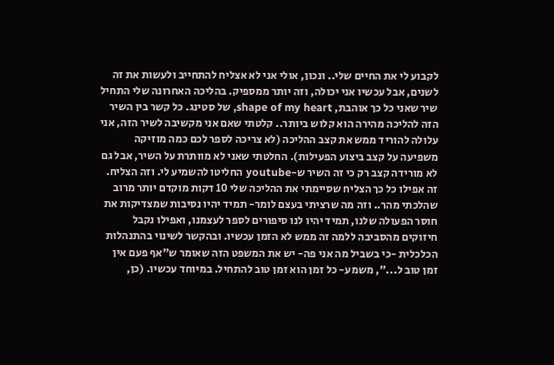לקבוע לי את החיים שלי.. ונכון, אולי אני לא אצליח להתחייב ולעשות את זה לשנים, אבל עכשיו אני יכולה, וזה יותר ממספיק. בהליכה האחרונה שלי התחיל שיר שאני כל כך אוהבת, shape of my heart, של סטינג. כל קשר בין השיר הזה להליכה מהירה הוא קלוש ביותר.. קלטתי שאם אני מקשיבה לשיר הזה, אני עלולה להוריד ממש את קצב ההליכה (לא צריכה לספר לכם כמה מוזיקה משפיעה על קצב ביצוע הפעילות). החלטתי שאני לא מוותרת על השיר, אבל גם לא מורידה קצב רק כי זה השיר ש-youtube החליטו להשמיע לי. וזה הצליח. זה אפילו כל כך הצליח שסיימתי את ההליכה שלי 10 דקות מוקדם יותר מרוב שהלכתי מהר.. וזה מה שרציתי בעצם לומר- תמיד יהיו נסיבות שמצדיקות את חוסר הפעולה שלנו, תמיד יהיו לנו סיפורים לספר לעצמנו, ואפילו נקבל חיזוקים מהסביבה ללמה זה ממש לא הזמן עכשיו. ובהקשר לשינוי בהתנהלות הכלכלית -כי בשביל מה אני פה- יש את המשפט הזה שאומר ש"אף פעם אין זמן טוב ל...", משמע- כל זמן הוא זמן טוב להתחיל. במיוחד עכשיו. (כן,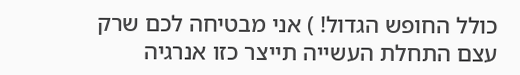כולל החופש הגדול! ) אני מבטיחה לכם שרק עצם התחלת העשייה תייצר כזו אנרגיה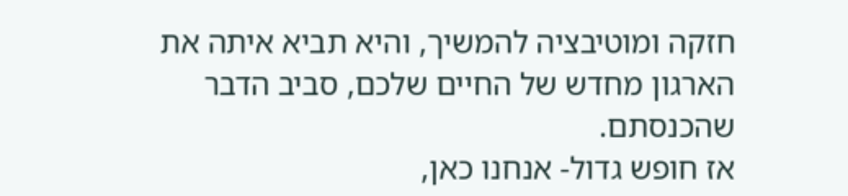חזקה ומוטיבציה להמשיך, והיא תביא איתה את הארגון מחדש של החיים שלכם, סביב הדבר שהכנסתם.
אז חופש גדול- אנחנו כאן,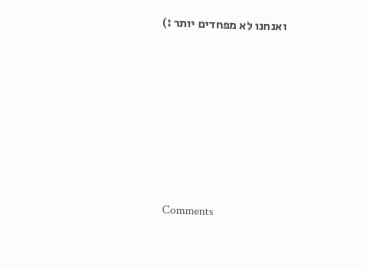ואנחנו לא מפחדים יותר :)







Comments